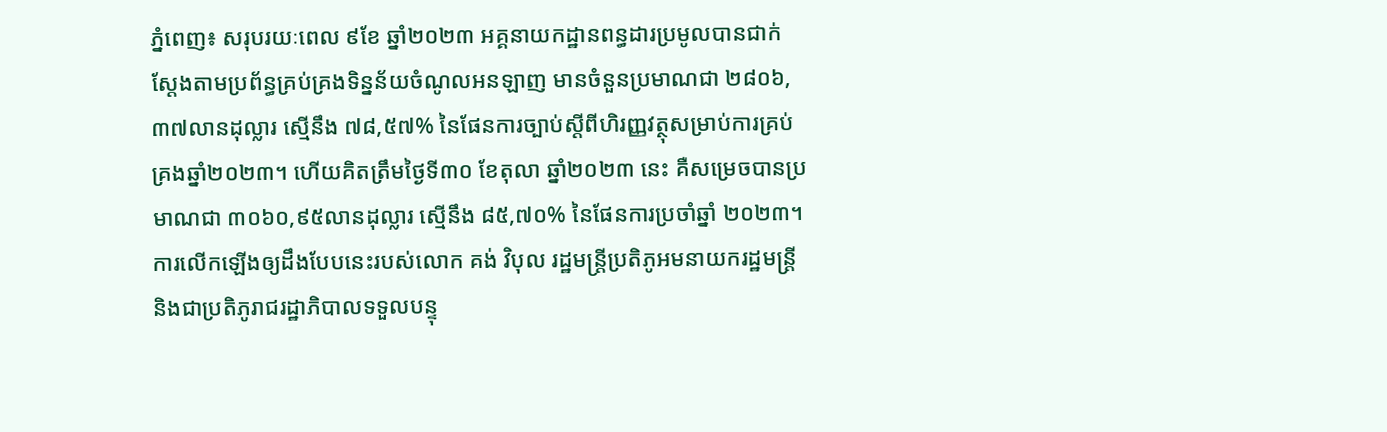ភ្នំពេញ៖ សរុបរយៈពេល ៩ខែ ឆ្នាំ២០២៣ អគ្គនាយកដ្ឋានពន្ធដារប្រមូលបានជាក់ស្ដែងតាមប្រព័ន្ធគ្រប់គ្រងទិន្នន័យចំណូលអនឡាញ មានចំនួនប្រមាណជា ២៨០៦,៣៧លានដុល្លារ ស្មើនឹង ៧៨,៥៧% នៃផែនការច្បាប់ស្តីពីហិរញ្ញវត្ថុសម្រាប់ការគ្រប់គ្រងឆ្នាំ២០២៣។ ហើយគិតត្រឹមថ្ងៃទី៣០ ខែតុលា ឆ្នាំ២០២៣ នេះ គឺសម្រេចបានប្រមាណជា ៣០៦០,៩៥លានដុល្លារ ស្មើនឹង ៨៥,៧០% នៃផែនការប្រចាំឆ្នាំ ២០២៣។
ការលើកឡើងឲ្យដឹងបែបនេះរបស់លោក គង់ វិបុល រដ្ឋមន្តី្រប្រតិភូអមនាយករដ្ឋមន្ត្រី និងជាប្រតិភូរាជរដ្ឋាភិបាលទទួលបន្ទុ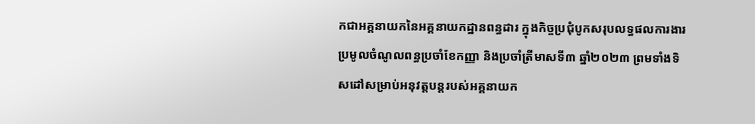កជាអគ្គនាយកនៃអគ្គនាយកដ្ឋានពន្ធដារ ក្នុងកិច្ចប្រជុំបូកសរុបលទ្ធផលការងារប្រមូលចំណូលពន្ធប្រចាំខែកញ្ញា និងប្រចាំត្រីមាសទី៣ ឆ្នាំ២០២៣ ព្រមទាំងទិសដៅសម្រាប់អនុវត្តបន្តរបស់អគ្គនាយក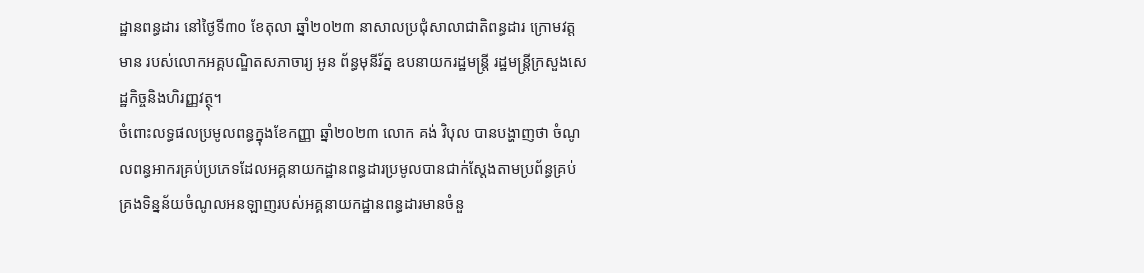ដ្ឋានពន្ធដារ នៅថ្ងៃទី៣០ ខែតុលា ឆ្នាំ២០២៣ នាសាលប្រជុំសាលាជាតិពន្ធដារ ក្រោមវត្តមាន របស់លោកអគ្គបណ្ឌិតសភាចារ្យ អូន ព័ន្ធមុនីរ័ត្ន ឧបនាយករដ្ឋមន្ត្រី រដ្ឋមន្ត្រីក្រសួងសេដ្ឋកិច្ចនិងហិរញ្ញវត្ថុ។
ចំពោះលទ្ធផលប្រមូលពន្ធក្នុងខែកញ្ញា ឆ្នាំ២០២៣ លោក គង់ វិបុល បានបង្ហាញថា ចំណូលពន្ធអាករគ្រប់ប្រភេទដែលអគ្គនាយកដ្ឋានពន្ធដារប្រមូលបានជាក់ស្តែងតាមប្រព័ន្ធគ្រប់គ្រងទិន្នន័យចំណូលអនឡាញរបស់អគ្គនាយកដ្ឋានពន្ធដារមានចំនួ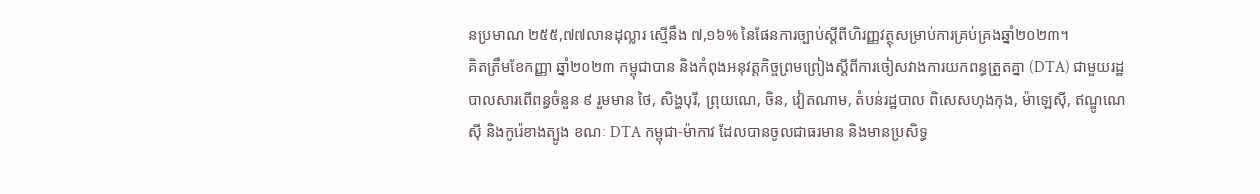នប្រមាណ ២៥៥,៧៧លានដុល្លារ ស្មើនឹង ៧,១៦% នៃផែនការច្បាប់ស្តីពីហិរញ្ញវត្ថុសម្រាប់ការគ្រប់គ្រងឆ្នាំ២០២៣។
គិតត្រឹមខែកញ្ញា ឆ្នាំ២០២៣ កម្ពុជាបាន និងកំពុងអនុវត្តកិច្ចព្រមព្រៀងស្ដីពីការចៀសវាងការយកពន្ធត្រួតគ្នា (DTA) ជាមួយរដ្ឋបាលសារពើពន្ធចំនួន ៩ រួមមាន ថៃ, សិង្ហបុរី, ព្រុយណេ, ចិន, វៀតណាម, តំបន់រដ្ឋបាល ពិសេសហុងកុង, ម៉ាឡេស៊ី, ឥណ្ឌូណេស៊ី និងកូរ៉េខាងត្បូង ខណៈ DTA កម្ពុជា-ម៉ាកាវ ដែលបានចូលជាធរមាន និងមានប្រសិទ្ធ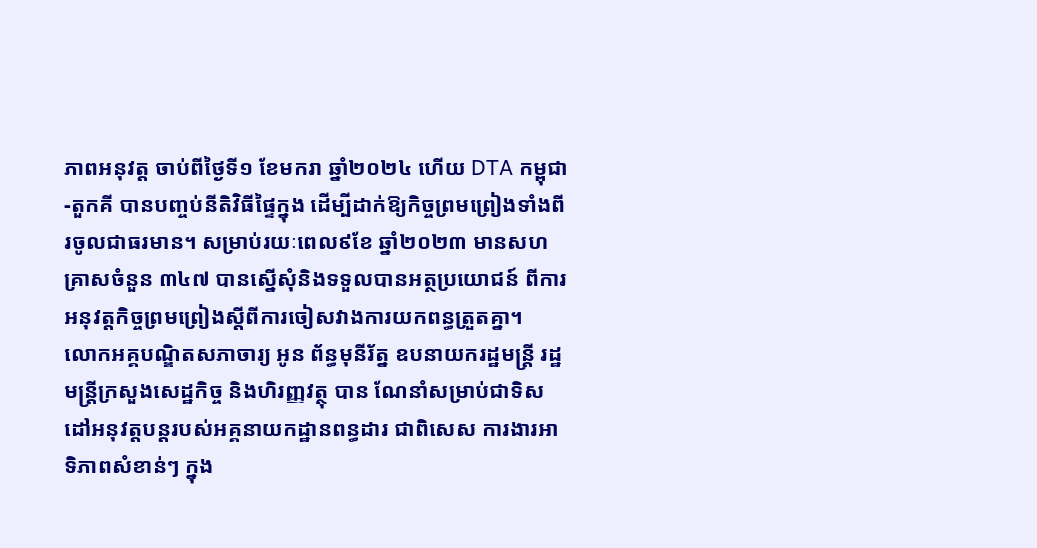ភាពអនុវត្ត ចាប់ពីថ្ងៃទី១ ខែមករា ឆ្នាំ២០២៤ ហើយ DTA កម្ពុជា-តួកគី បានបញ្ចប់នីតិវិធីផ្ទៃក្នុង ដើម្បីដាក់ឱ្យកិច្ចព្រមព្រៀងទាំងពីរចូលជាធរមាន។ សម្រាប់រយៈពេល៩ខែ ឆ្នាំ២០២៣ មានសហគ្រាសចំនួន ៣៤៧ បានស្នើសុំនិងទទួលបានអត្ថប្រយោជន៍ ពីការអនុវត្តកិច្ចព្រមព្រៀងស្ដីពីការចៀសវាងការយកពន្ធត្រួតគ្នា។
លោកអគ្គបណ្ឌិតសភាចារ្យ អូន ព័ន្ធមុនីរ័ត្ន ឧបនាយករដ្ឋមន្រ្តី រដ្ឋមន្ត្រីក្រសួងសេដ្ឋកិច្ច និងហិរញ្ញវត្ថុ បាន ណែនាំសម្រាប់ជាទិសដៅអនុវត្តបន្តរបស់អគ្គនាយកដ្ឋានពន្ធដារ ជាពិសេស ការងារអាទិភាពសំខាន់ៗ ក្នុង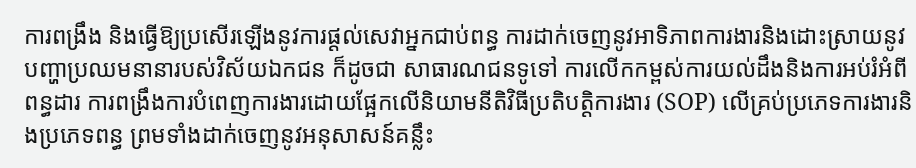ការពង្រឹង និងធ្វើឱ្យប្រសើរឡើងនូវការផ្ដល់សេវាអ្នកជាប់ពន្ធ ការដាក់ចេញនូវអាទិភាពការងារនិងដោះស្រាយនូវបញ្ហាប្រឈមនានារបស់វិស័យឯកជន ក៏ដូចជា សាធារណជនទូទៅ ការលើកកម្ពស់ការយល់ដឹងនិងការអប់រំអំពីពន្ធដារ ការពង្រឹងការបំពេញការងារដោយផ្អែកលើនិយាមនីតិវិធីប្រតិបត្តិការងារ (SOP) លើគ្រប់ប្រភេទការងារនិងប្រភេទពន្ធ ព្រមទាំងដាក់ចេញនូវអនុសាសន៍គន្លឹះ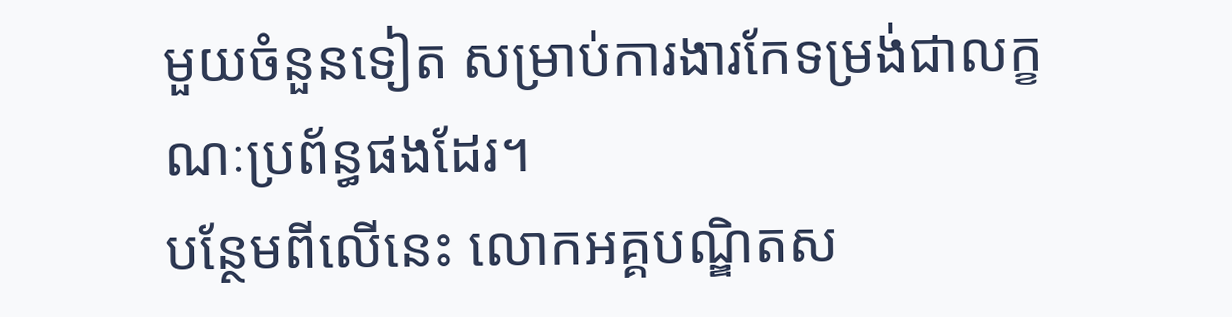មួយចំនួនទៀត សម្រាប់ការងារកែទម្រង់ជាលក្ខណៈប្រព័ន្ធផងដែរ។
បន្ថែមពីលើនេះ លោកអគ្គបណ្ឌិតស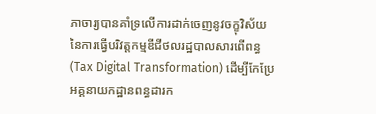ភាចារ្យបានគាំទ្រលើការដាក់ចេញនូវចក្ខុវិស័យនៃការធ្វើបរិវត្តកម្មឌីជីថលរដ្ឋបាលសារពើពន្ធ (Tax Digital Transformation) ដើម្បីកែប្រែអគ្គនាយកដ្ឋានពន្ធដារក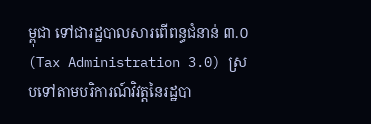ម្ពុជា ទៅជារដ្ឋបាលសារពើពន្ធជំនាន់ ៣.០ (Tax Administration 3.0) ស្របទៅតាមបរិការណ៍វិវត្តនៃរដ្ឋបា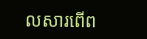លសារពើព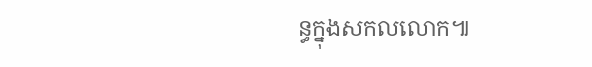ន្ធក្នុងសកលលោក៕